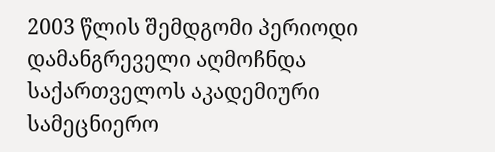2003 წლის შემდგომი პერიოდი დამანგრეველი აღმოჩნდა საქართველოს აკადემიური სამეცნიერო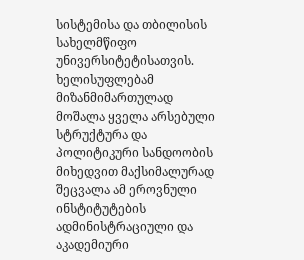სისტემისა და თბილისის სახელმწიფო უნივერსიტეტისათვის. ხელისუფლებამ მიზანმიმართულად მოშალა ყველა არსებული სტრუქტურა და პოლიტიკური სანდოობის მიხედვით მაქსიმალურად შეცვალა ამ ეროვნული ინსტიტუტების ადმინისტრაციული და აკადემიური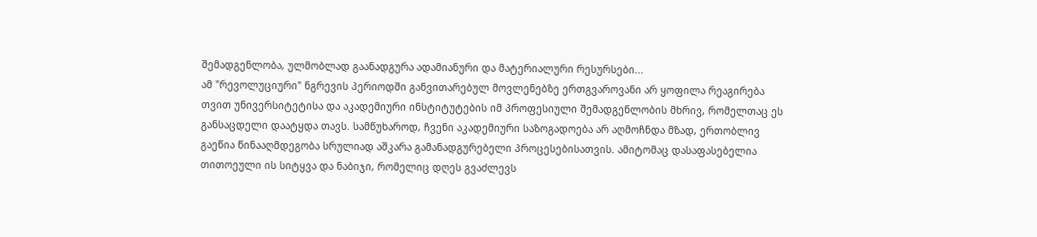შემადგენლობა, ულმობლად გაანადგურა ადამიანური და მატერიალური რესურსები...
ამ "რევოლუციური" ნგრევის პერიოდში განვითარებულ მოვლენებზე ერთგვაროვანი არ ყოფილა რეაგირება თვით უნივერსიტეტისა და აკადემიური ინსტიტუტების იმ პროფესიული შემადგენლობის მხრივ, რომელთაც ეს განსაცდელი დაატყდა თავს. სამწუხაროდ, ჩვენი აკადემიური საზოგადოება არ აღმოჩნდა მზად, ერთობლივ გაეწია წინააღმდეგობა სრულიად აშკარა გამანადგურებელი პროცესებისათვის. ამიტომაც დასაფასებელია თითოეული ის სიტყვა და ნაბიჯი, რომელიც დღეს გვაძლევს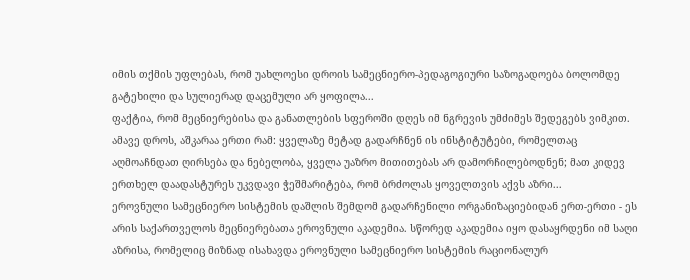იმის თქმის უფლებას, რომ უახლოესი დროის სამეცნიერო-პედაგოგიური საზოგადოება ბოლომდე გატეხილი და სულიერად დაცემული არ ყოფილა...
ფაქტია, რომ მეცნიერებისა და განათლების სფეროში დღეს იმ ნგრევის უმძიმეს შედეგებს ვიმკით. ამავე დროს, აშკარაა ერთი რამ: ყველაზე მეტად გადარჩნენ ის ინსტიტუტები, რომელთაც აღმოაჩნდათ ღირსება და ნებელობა, ყველა უაზრო მითითებას არ დამორჩილებოდნენ; მათ კიდევ ერთხელ დაადასტურეს უკვდავი ჭეშმარიტება, რომ ბრძოლას ყოველთვის აქვს აზრი...
ეროვნული სამეცნიერო სისტემის დაშლის შემდომ გადარჩენილი ორგანიზაციებიდან ერთ-ერთი - ეს არის საქართველოს მეცნიერებათა ეროვნული აკადემია. სწორედ აკადემია იყო დასაყრდენი იმ საღი აზრისა, რომელიც მიზნად ისახავდა ეროვნული სამეცნიერო სისტემის რაციონალურ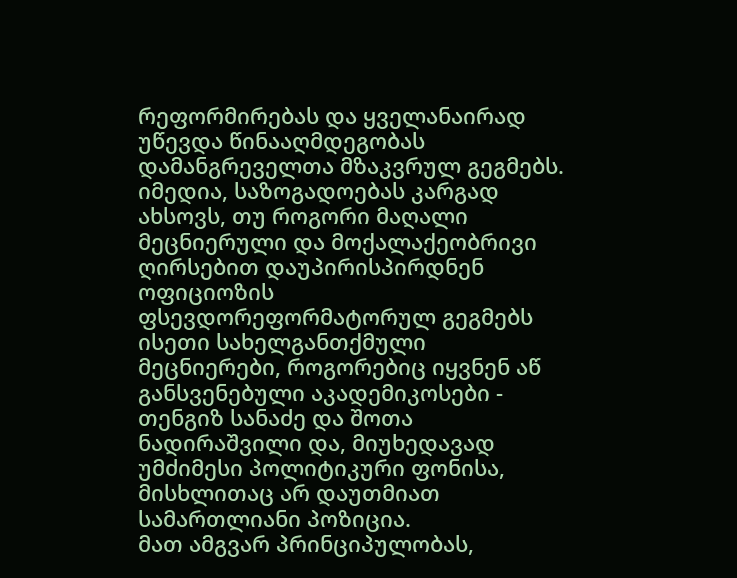რეფორმირებას და ყველანაირად უწევდა წინააღმდეგობას დამანგრეველთა მზაკვრულ გეგმებს.
იმედია, საზოგადოებას კარგად ახსოვს, თუ როგორი მაღალი მეცნიერული და მოქალაქეობრივი ღირსებით დაუპირისპირდნენ ოფიციოზის ფსევდორეფორმატორულ გეგმებს ისეთი სახელგანთქმული მეცნიერები, როგორებიც იყვნენ აწ განსვენებული აკადემიკოსები - თენგიზ სანაძე და შოთა ნადირაშვილი და, მიუხედავად უმძიმესი პოლიტიკური ფონისა, მისხლითაც არ დაუთმიათ სამართლიანი პოზიცია.
მათ ამგვარ პრინციპულობას,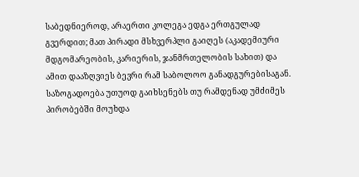საბედნიეროდ, არაერთი კოლეგა ედგა ერთგულად გვერდით; მათ პირადი მსხვერპლი გაიღეს (აკადემიური მდგომარეობის, კარიერის, ჯანმრთელობის სახით) და ამით დააზღვიეს ბევრი რამ საბოლოო განადგურებისაგან.
საზოგადოება უთუოდ გაიხსენებს თუ რამდენად უმძიმეს პირობებში მოუხდა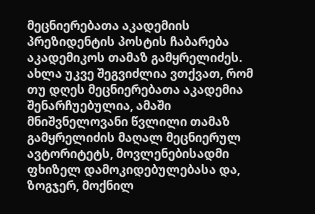მეცნიერებათა აკადემიის პრეზიდენტის პოსტის ჩაბარება აკადემიკოს თამაზ გამყრელიძეს.
ახლა უკვე შეგვიძლია ვთქვათ, რომ თუ დღეს მეცნიერებათა აკადემია შენარჩუებულია, ამაში მნიშვნელოვანი წვლილი თამაზ გამყრელიძის მაღალ მეცნიერულ ავტორიტეტს, მოვლენებისადმი ფხიზელ დამოკიდებულებასა და, ზოგჯერ, მოქნილ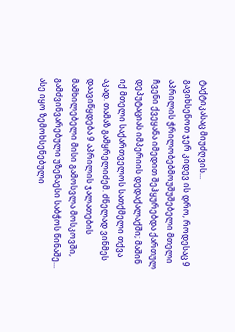ტაქტიკასაც მიუძღვის...
გავიხსენოთ ჯერ კიდევ ის დრო, როდესაც 9 აპრილის ჭრილობებმოუშუშებელი მთელი ჩვენი ქვეყანა იმედით შეჰყურებდა ქართულ დეპუტაციას იმპერიის დედაქალაქში; მაშინ იქ მთელი საქართველოს სათქმელი თქვა აკად. თამაზ გამყრელიძემ. ძნელად ვინმეს დაავიწყდება 9 აპრილის ჯალათების მამხილებელი მისი გამოსვლა მოსკოვში, გამძვინვარებული უზენაესი საბჭოს წინაშე...
ასე იყო ზემოხსენებული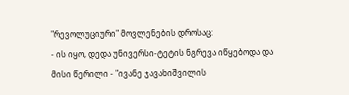"რევოლუციური" მოვლენების დროსაც:
- ის იყო, დედა უნივერსი-ტეტის ნგრევა იწყებოდა და მისი წერილი - "ივანე ჯავახიშვილის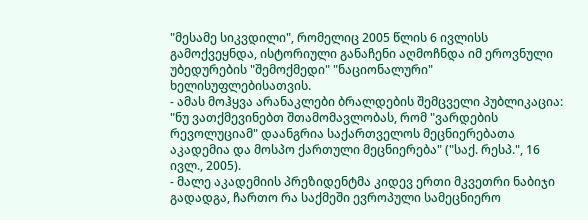"მესამე სიკვდილი", რომელიც 2005 წლის 6 ივლისს გამოქვეყნდა, ისტორიული განაჩენი აღმოჩნდა იმ ეროვნული უბედურების "შემოქმედი" "ნაციონალური" ხელისუფლებისათვის.
- ამას მოჰყვა არანაკლები ბრალდების შემცველი პუბლიკაცია: "ნუ ვათქმევინებთ შთამომავლობას, რომ "ვარდების რევოლუციამ" დაანგრია საქართველოს მეცნიერებათა აკადემია და მოსპო ქართული მეცნიერება" ("საქ. რესპ.", 16 ივლ., 2005).
- მალე აკადემიის პრეზიდენტმა კიდევ ერთი მკვეთრი ნაბიჯი გადადგა, ჩართო რა საქმეში ევროპული სამეცნიერო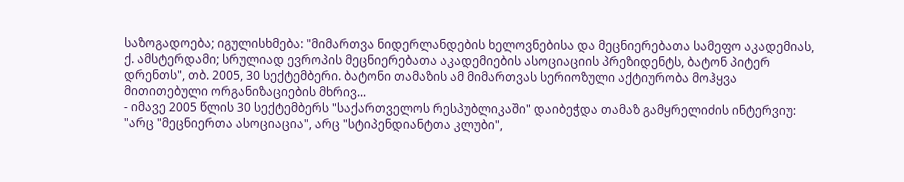საზოგადოება; იგულისხმება: "მიმართვა ნიდერლანდების ხელოვნებისა და მეცნიერებათა სამეფო აკადემიას, ქ. ამსტერდამი; სრულიად ევროპის მეცნიერებათა აკადემიების ასოციაციის პრეზიდენტს, ბატონ პიტერ დრენთს", თბ. 2005, 30 სექტემბერი. ბატონი თამაზის ამ მიმართვას სერიოზული აქტიურობა მოჰყვა მითითებული ორგანიზაციების მხრივ...
- იმავე 2005 წლის 30 სექტემბერს "საქართველოს რესპუბლიკაში" დაიბეჭდა თამაზ გამყრელიძის ინტერვიუ: "არც "მეცნიერთა ასოციაცია", არც "სტიპენდიანტთა კლუბი",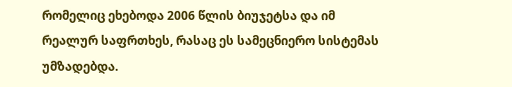რომელიც ეხებოდა 2006 წლის ბიუჯეტსა და იმ რეალურ საფრთხეს, რასაც ეს სამეცნიერო სისტემას უმზადებდა.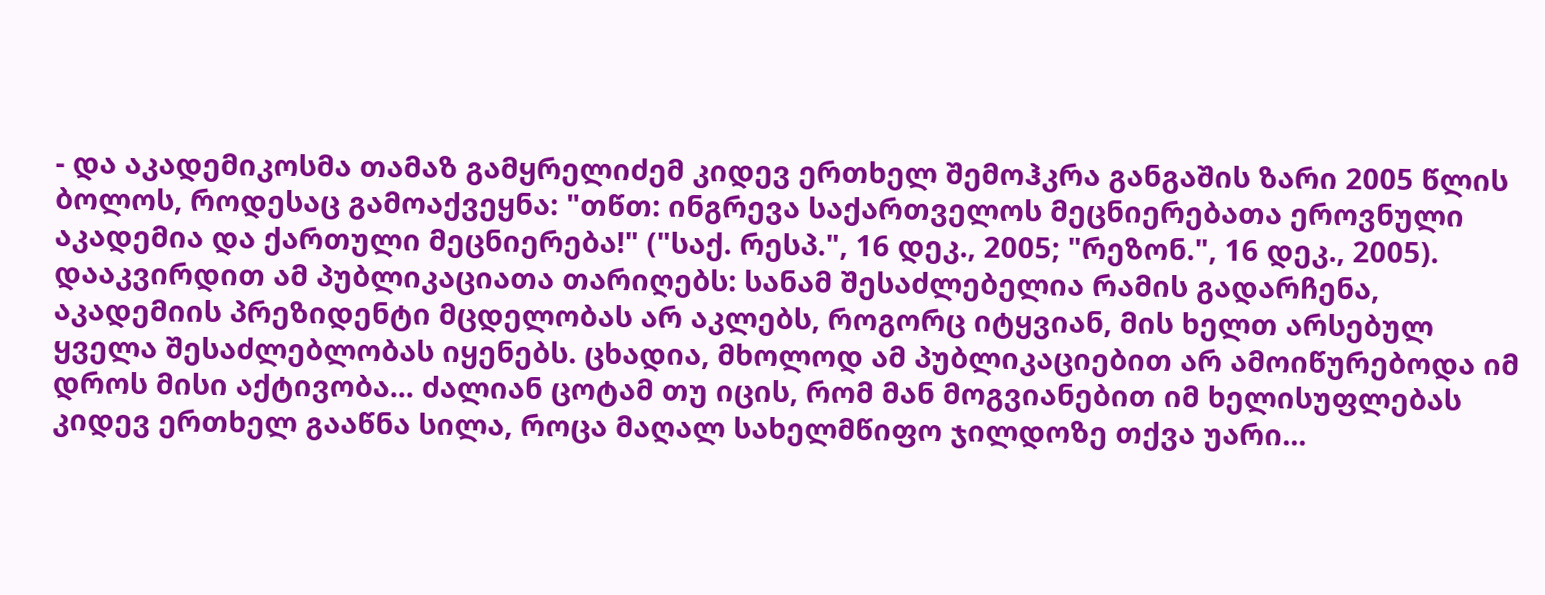- და აკადემიკოსმა თამაზ გამყრელიძემ კიდევ ერთხელ შემოჰკრა განგაშის ზარი 2005 წლის ბოლოს, როდესაც გამოაქვეყნა: "თწთ: ინგრევა საქართველოს მეცნიერებათა ეროვნული აკადემია და ქართული მეცნიერება!" ("საქ. რესპ.", 16 დეკ., 2005; "რეზონ.", 16 დეკ., 2005).
დააკვირდით ამ პუბლიკაციათა თარიღებს: სანამ შესაძლებელია რამის გადარჩენა, აკადემიის პრეზიდენტი მცდელობას არ აკლებს, როგორც იტყვიან, მის ხელთ არსებულ ყველა შესაძლებლობას იყენებს. ცხადია, მხოლოდ ამ პუბლიკაციებით არ ამოიწურებოდა იმ დროს მისი აქტივობა... ძალიან ცოტამ თუ იცის, რომ მან მოგვიანებით იმ ხელისუფლებას კიდევ ერთხელ გააწნა სილა, როცა მაღალ სახელმწიფო ჯილდოზე თქვა უარი...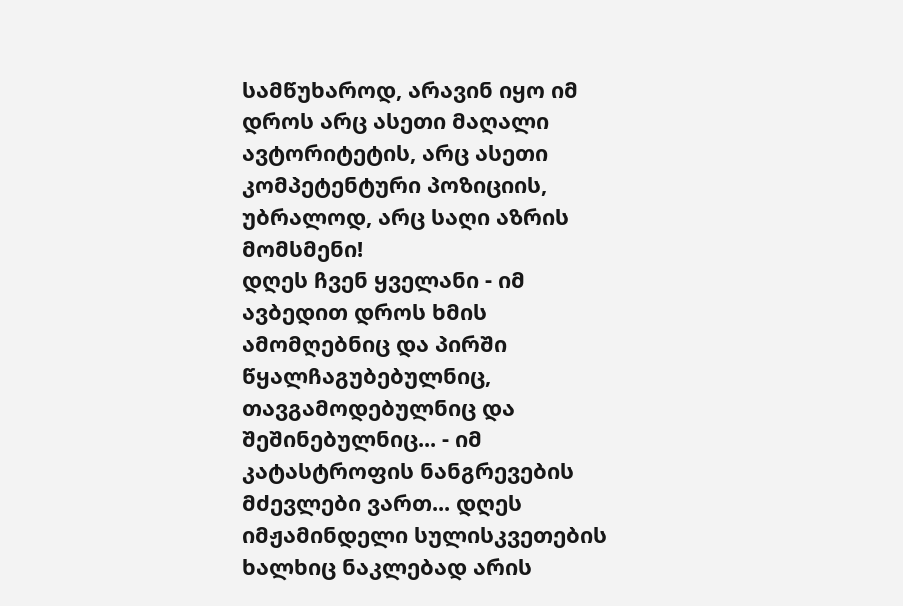სამწუხაროდ, არავინ იყო იმ დროს არც ასეთი მაღალი ავტორიტეტის, არც ასეთი კომპეტენტური პოზიციის, უბრალოდ, არც საღი აზრის მომსმენი!
დღეს ჩვენ ყველანი - იმ ავბედით დროს ხმის ამომღებნიც და პირში წყალჩაგუბებულნიც, თავგამოდებულნიც და შეშინებულნიც... - იმ კატასტროფის ნანგრევების მძევლები ვართ... დღეს იმჟამინდელი სულისკვეთების ხალხიც ნაკლებად არის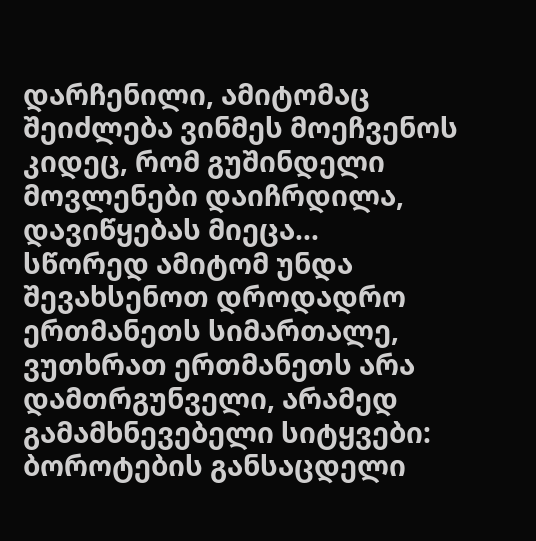დარჩენილი, ამიტომაც შეიძლება ვინმეს მოეჩვენოს კიდეც, რომ გუშინდელი მოვლენები დაიჩრდილა, დავიწყებას მიეცა...
სწორედ ამიტომ უნდა შევახსენოთ დროდადრო ერთმანეთს სიმართალე, ვუთხრათ ერთმანეთს არა დამთრგუნველი, არამედ გამამხნევებელი სიტყვები: ბოროტების განსაცდელი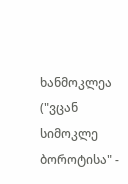ხანმოკლეა ("ვცან სიმოკლე ბოროტისა" -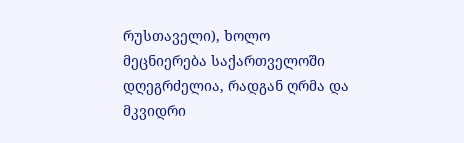რუსთაველი), ხოლო მეცნიერება საქართველოში დღეგრძელია, რადგან ღრმა და მკვიდრი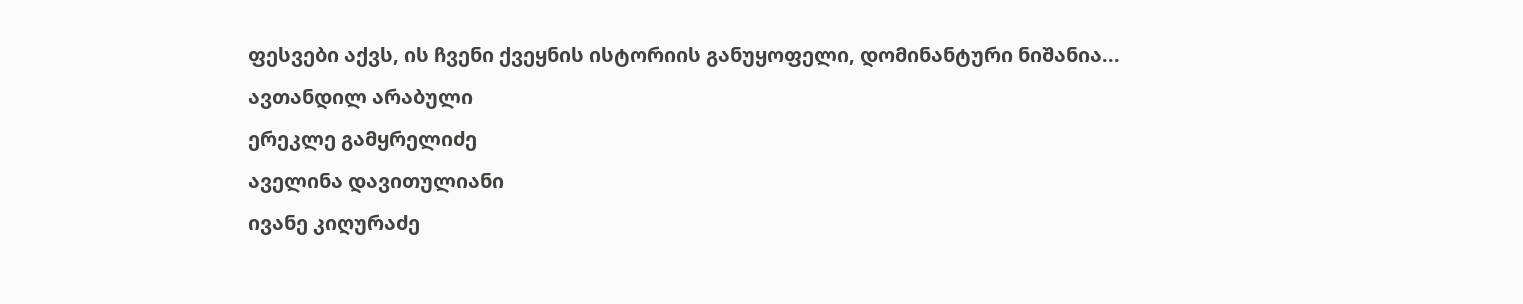ფესვები აქვს, ის ჩვენი ქვეყნის ისტორიის განუყოფელი, დომინანტური ნიშანია...
ავთანდილ არაბული
ერეკლე გამყრელიძე
აველინა დავითულიანი
ივანე კიღურაძე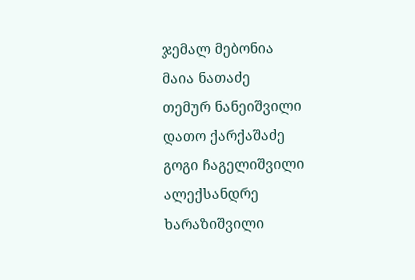ჯემალ მებონია
მაია ნათაძე
თემურ ნანეიშვილი
დათო ქარქაშაძე
გოგი ჩაგელიშვილი
ალექსანდრე ხარაზიშვილი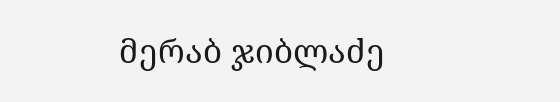მერაბ ჯიბლაძე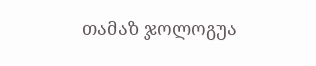თამაზ ჯოლოგუა